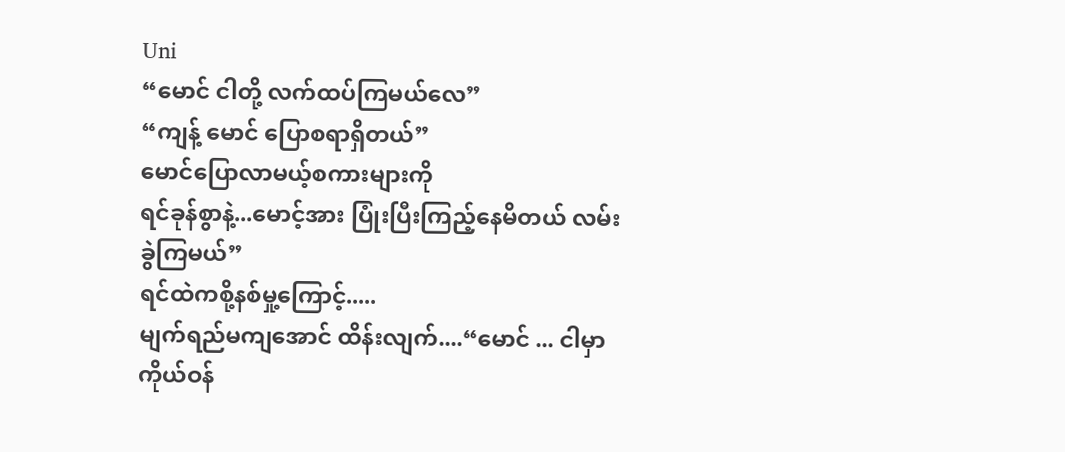Uni
“မောင် ငါတို့ လက်ထပ်ကြမယ်လေ”
“ကျန့် မောင် ပြောစရာရှိတယ်”
မောင်ပြောလာမယ့်စကားများကို
ရင်ခုန်စွာနဲ့...မောင့်အား ပြုံးပြီးကြည့်နေမိတယ် လမ်းခွဲကြမယ်”
ရင်ထဲကစို့နစ်မှု့ကြောင့်.....
မျက်ရည်မကျအောင် ထိန်းလျက်....“မောင် ... ငါမှာကိုယ်ဝန်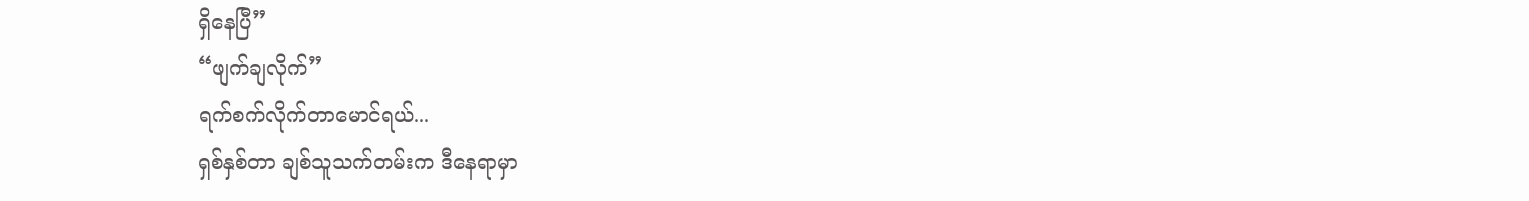ရှိနေပြီ”
“ဖျက်ချလိုက်”
ရက်စက်လိုက်တာမောင်ရယ်...
ရှစ်နှစ်တာ ချစ်သူသက်တမ်းက ဒီနေရာမှာ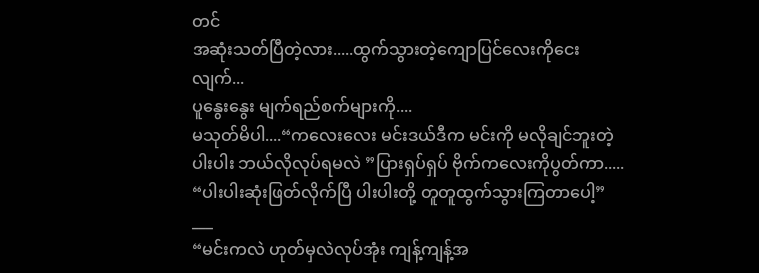တင်
အဆုံးသတ်ပြီတဲ့လား.....ထွက်သွားတဲ့ကျောပြင်လေးကိုငေးလျက်...
ပူနွေးနွေး မျက်ရည်စက်များကို....
မသုတ်မိပါ....“ကလေးလေး မင်းဒယ်ဒီက မင်းကို မလိုချင်ဘူးတဲ့
ပါးပါး ဘယ်လိုလုပ်ရမလဲ ”ပြားရှပ်ရှပ် ဗိုက်ကလေးကိုပွတ်ကာ.....
“ပါးပါးဆုံးဖြတ်လိုက်ပြီ ပါးပါးတို့ တူတူထွက်သွားကြတာပေါ့”
___
“မင်းကလဲ ဟုတ်မှလဲလုပ်အုံး ကျန့်ကျန့်အ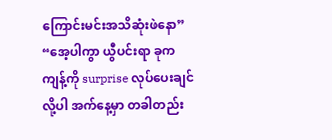ကြောင်းမင်းအသိဆုံးဖဲနော”
“အေ့ပါကွာ ယွီပင်းရာ ခုကကျန့်ကို surprise လုပ်ပေးချင်လို့ပါ အက်နေ့မှာ တခါတည်း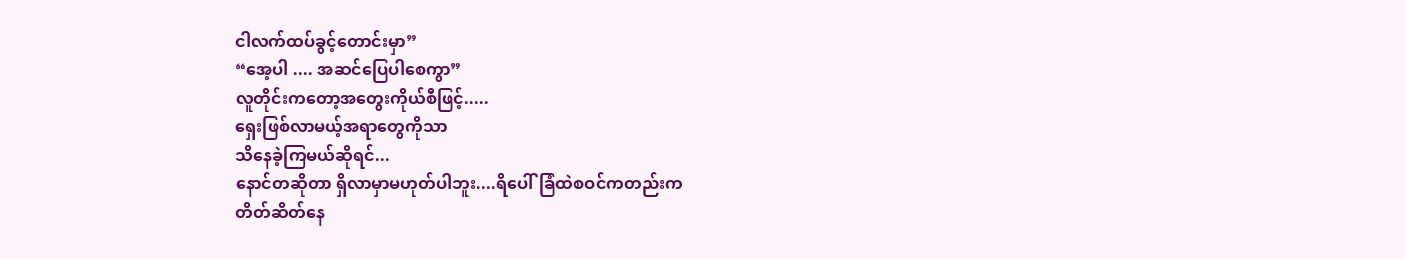ငါလက်ထပ်ခွင့်တောင်းမှာ”
“အေ့ပါ .... အဆင်ပြေပါစေကွာ”
လူတိုင်းကတော့အတွေးကိုယ်စီဖြင့်.....
ရှေးဖြစ်လာမယ့်အရာတွေကိုသာ
သိနေခဲ့ကြမယ်ဆိုရင်...
နောင်တဆိုတာ ရှိလာမှာမဟုတ်ပါဘူး....ရိပေါ်ခြံထဲစဝင်ကတည်းက
တိတ်ဆိတ်နေ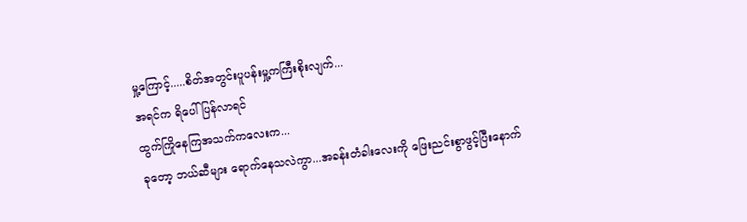မှု့ကြောင့်.....စိတ်အတွင်းပူပန်းမှု့ကကြီးစိုးလျက်...
အရင်က ရိပေါ်ပြန်လာရင်
ထွက်ကြိုနေကြအသက်ကလေးက...
ခုတော့ ဘယ်ဆီများ ရောက်နေသလဲကွာ...အခန်းတံခါးလေးကို ဖြေးညင်းစွာဖွင့်ပြီးနောက်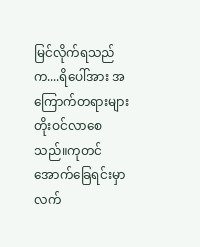မြင်လိုက်ရသည်က....ရိပေါ်အား အကြောက်တရားများ
တိုးဝင်လာစေသည်။ကုတင်အောက်ခြေရင်းမှာ
လက်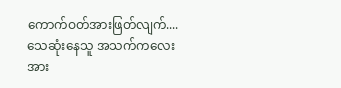ကောက်ဝတ်အားဖြတ်လျက်....
သေဆုံးနေသူ အသက်ကလေးအား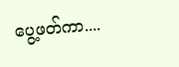ပွေ့ဖတ်ကာ....